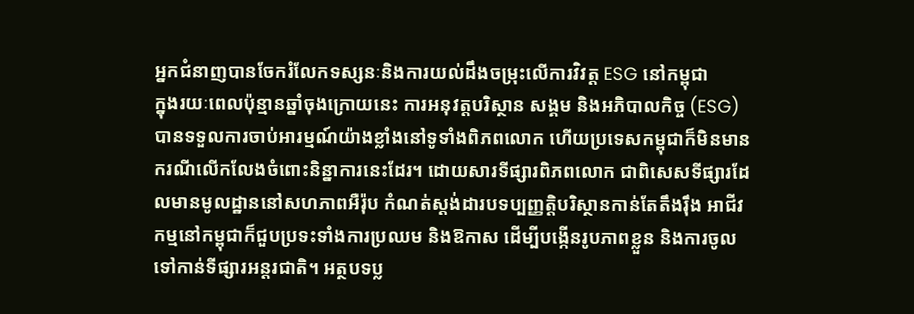អ្នកជំនាញបានចែករំលែកទស្សនៈនិងការយល់ដឹងចម្រុះលើការវិវត្ត ESG នៅកម្ពុជា
ក្នុងរយៈពេលប៉ុន្មានឆ្នាំចុងក្រោយនេះ ការអនុវត្តបរិស្ថាន សង្គម និងអភិបាលកិច្ច (ESG) បានទទួលការចាប់អារម្មណ៍យ៉ាងខ្លាំងនៅទូទាំងពិភពលោក ហើយប្រទេសកម្ពុជាក៏មិនមានករណីលើកលែងចំពោះនិន្នាការនេះដែរ។ ដោយសារទីផ្សារពិភពលោក ជាពិសេសទីផ្សារដែលមានមូលដ្ឋាននៅសហភាពអឺរ៉ុប កំណត់ស្តង់ដារបទប្បញ្ញត្តិបរិស្ថានកាន់តែតឹងរ៉ឹង អាជីវកម្មនៅកម្ពុជាក៏ជួបប្រទះទាំងការប្រឈម និងឱកាស ដើម្បីបង្កើនរូបភាពខ្លួន និងការចូលទៅកាន់ទីផ្សារអន្តរជាតិ។ អត្ថបទប្ល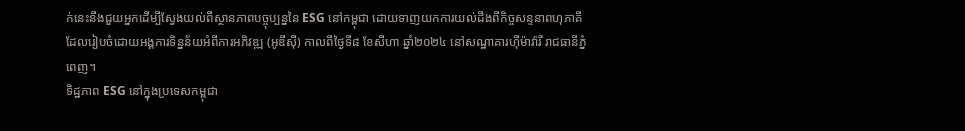ក់នេះនឹងជួយអ្នកដើម្បីស្វែងយល់ពីស្ថានភាពបច្ចុប្បន្ននៃ ESG នៅកម្ពុជា ដោយទាញយកការយល់ដឹងពីកិច្ចសន្ទនាពហុភាគីដែលរៀបចំដោយអង្គការទិន្នន័យអំពីការអភិវឌ្ឍ (អូឌីស៊ី) កាលពីថ្ងៃទី៨ ខែសីហា ឆ្នាំ២០២៤ នៅសណ្ឋាគារហ៊ីម៉ាវ៉ារី រាជធានីភ្នំពេញ។
ទិដ្ឋភាព ESG នៅក្នុងប្រទេសកម្ពុជា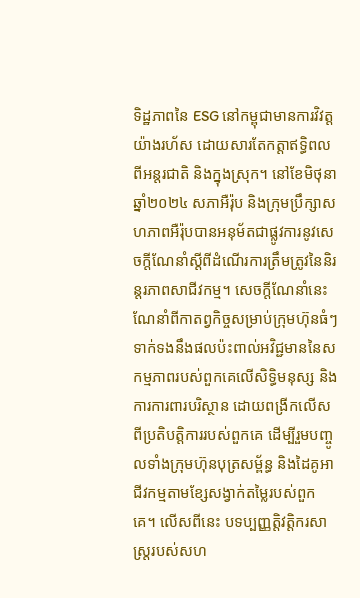ទិដ្ឋភាពនៃ ESG នៅកម្ពុជាមានការវិវត្តយ៉ាងរហ័ស ដោយសារតែកត្តាឥទ្ធិពលពីអន្តរជាតិ និងក្នុងស្រុក។ នៅខែមិថុនា ឆ្នាំ២០២៤ សភាអឺរ៉ុប និងក្រុមប្រឹក្សាសហភាពអឺរ៉ុបបានអនុម័តជាផ្លូវការនូវសេចក្តីណែនាំស្តីពីដំណើរការត្រឹមត្រូវនៃនិរន្តរភាពសាជីវកម្ម។ សេចក្តីណែនាំនេះណែនាំពីកាតព្វកិច្ចសម្រាប់ក្រុមហ៊ុនធំៗទាក់ទងនឹងផលប៉ះពាល់អវិជ្ជមាននៃសកម្មភាពរបស់ពួកគេលើសិទ្ធិមនុស្ស និងការការពារបរិស្ថាន ដោយពង្រីកលើសពីប្រតិបត្តិការរបស់ពួកគេ ដើម្បីរួមបញ្ចូលទាំងក្រុមហ៊ុនបុត្រសម្ព័ន្ធ និងដៃគូអាជីវកម្មតាមខ្សែសង្វាក់តម្លៃរបស់ពួកគេ។ លើសពីនេះ បទប្បញ្ញត្តិវត្តិករសាស្ត្ររបស់សហ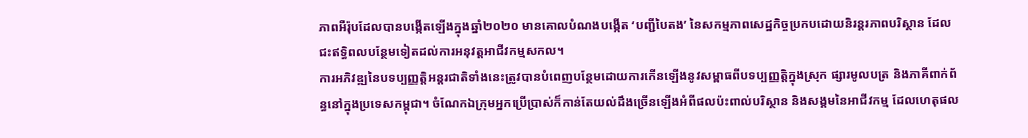ភាពអឺរ៉ុបដែលបានបង្កើតឡើងក្នុងឆ្នាំ២០២០ មានគោលបំណងបង្កើត ‘បញ្ជីបៃតង’ នៃសកម្មភាពសេដ្ឋកិច្ចប្រកបដោយនិរន្តរភាពបរិស្ថាន ដែលជះឥទ្ធិពលបន្ថែមទៀតដល់ការអនុវត្តអាជីវកម្មសកល។
ការអភិវឌ្ឍនៃបទប្បញ្ញត្តិអន្តរជាតិទាំងនេះត្រូវបានបំពេញបន្ថែមដោយការកើនឡើងនូវសម្ពាធពីបទប្បញ្ញត្តិក្នុងស្រុក ផ្សារមូលបត្រ និងភាគីពាក់ព័ន្ធនៅក្នុងប្រទេសកម្ពុជា។ ចំណែកឯក្រុមអ្នកប្រើប្រាស់ក៏កាន់តែយល់ដឹងច្រើនឡើងអំពីផលប៉ះពាល់បរិស្ថាន និងសង្គមនៃអាជីវកម្ម ដែលហេតុផល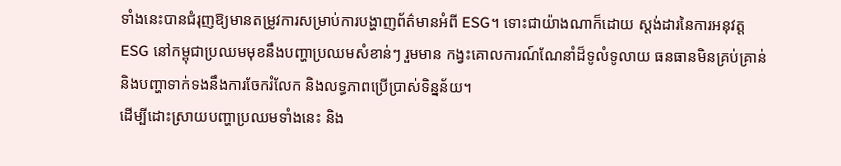ទាំងនេះបានជំរុញឱ្យមានតម្រូវការសម្រាប់ការបង្ហាញព័ត៌មានអំពី ESG។ ទោះជាយ៉ាងណាក៏ដោយ ស្តង់ដារនៃការអនុវត្ត ESG នៅកម្ពុជាប្រឈមមុខនឹងបញ្ហាប្រឈមសំខាន់ៗ រួមមាន កង្វះគោលការណ៍ណែនាំដ៏ទូលំទូលាយ ធនធានមិនគ្រប់គ្រាន់ និងបញ្ហាទាក់ទងនឹងការចែករំលែក និងលទ្ធភាពប្រើប្រាស់ទិន្នន័យ។
ដើម្បីដោះស្រាយបញ្ហាប្រឈមទាំងនេះ និង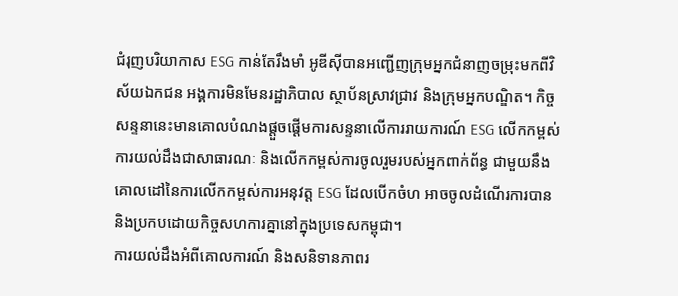ជំរុញបរិយាកាស ESG កាន់តែរឹងមាំ អូឌីស៊ីបានអញ្ជើញក្រុមអ្នកជំនាញចម្រុះមកពីវិស័យឯកជន អង្គការមិនមែនរដ្ឋាភិបាល ស្ថាប័នស្រាវជ្រាវ និងក្រុមអ្នកបណ្ឌិត។ កិច្ចសន្ទនានេះមានគោលបំណងផ្តួចផ្តើមការសន្ទនាលើការរាយការណ៍ ESG លើកកម្ពស់ការយល់ដឹងជាសាធារណៈ និងលើកកម្ពស់ការចូលរួមរបស់អ្នកពាក់ព័ន្ធ ជាមួយនឹងគោលដៅនៃការលើកកម្ពស់ការអនុវត្ត ESG ដែលបើកចំហ អាចចូលដំណើរការបាន និងប្រកបដោយកិច្ចសហការគ្នានៅក្នុងប្រទេសកម្ពុជា។
ការយល់ដឹងអំពីគោលការណ៍ និងសនិទានភាពរ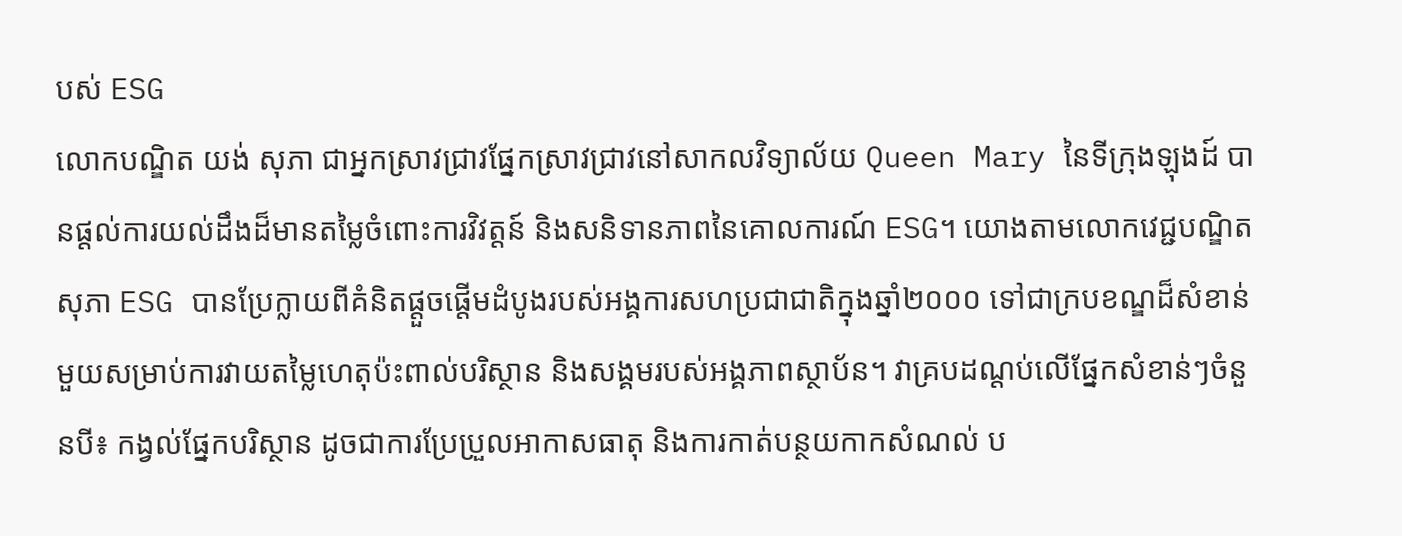បស់ ESG
លោកបណ្ឌិត យង់ សុភា ជាអ្នកស្រាវជ្រាវផ្នែកស្រាវជ្រាវនៅសាកលវិទ្យាល័យ Queen Mary នៃទីក្រុងឡុងដ៍ បានផ្តល់ការយល់ដឹងដ៏មានតម្លៃចំពោះការវិវត្តន៍ និងសនិទានភាពនៃគោលការណ៍ ESG។ យោងតាមលោកវេជ្ជបណ្ឌិត សុភា ESG បានប្រែក្លាយពីគំនិតផ្តួចផ្តើមដំបូងរបស់អង្គការសហប្រជាជាតិក្នុងឆ្នាំ២០០០ ទៅជាក្របខណ្ឌដ៏សំខាន់មួយសម្រាប់ការវាយតម្លៃហេតុប៉ះពាល់បរិស្ថាន និងសង្គមរបស់អង្គភាពស្ថាប័ន។ វាគ្របដណ្តប់លើផ្នែកសំខាន់ៗចំនួនបី៖ កង្វល់ផ្នែកបរិស្ថាន ដូចជាការប្រែប្រួលអាកាសធាតុ និងការកាត់បន្ថយកាកសំណល់ ប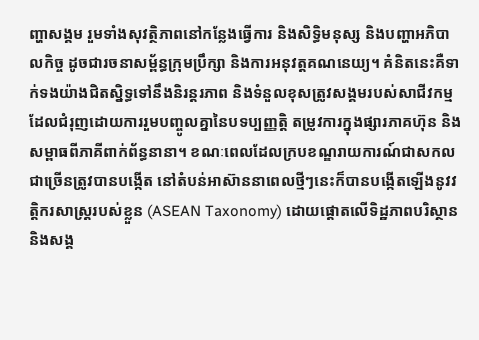ញ្ហាសង្គម រួមទាំងសុវត្ថិភាពនៅកន្លែងធ្វើការ និងសិទ្ធិមនុស្ស និងបញ្ហាអភិបាលកិច្ច ដូចជារចនាសម្ព័ន្ធក្រុមប្រឹក្សា និងការអនុវត្តគណនេយ្យ។ គំនិតនេះគឺទាក់ទងយ៉ាងជិតស្និទ្ធទៅនឹងនិរន្តរភាព និងទំនួលខុសត្រូវសង្គមរបស់សាជីវកម្ម ដែលជំរុញដោយការរួមបញ្ចូលគ្នានៃបទប្បញ្ញត្តិ តម្រូវការក្នុងផ្សារភាគហ៊ុន និងសម្ពាធពីភាគីពាក់ព័ន្ធនានា។ ខណៈពេលដែលក្របខណ្ឌរាយការណ៍ជាសកលជាច្រើនត្រូវបានបង្កើត នៅតំបន់អាស៊ាននាពេលថ្មីៗនេះក៏បានបង្កើតឡើងនូវវត្តិករសាស្ត្ររបស់ខ្លួន (ASEAN Taxonomy) ដោយផ្តោតលើទិដ្ឋភាពបរិស្ថាន និងសង្គ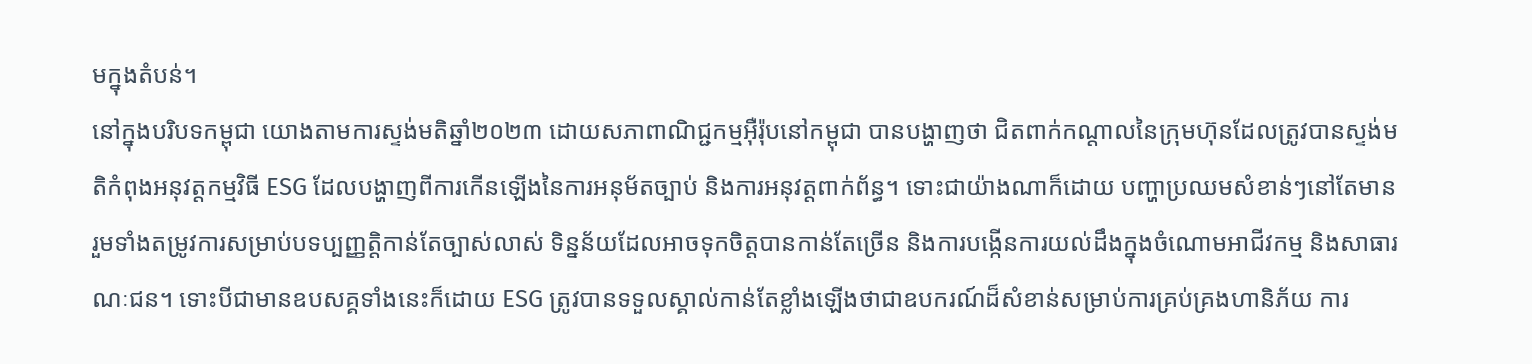មក្នុងតំបន់។
នៅក្នុងបរិបទកម្ពុជា យោងតាមការស្ទង់មតិឆ្នាំ២០២៣ ដោយសភាពាណិជ្ជកម្មអ៊ឺរ៉ុបនៅកម្ពុជា បានបង្ហាញថា ជិតពាក់កណ្តាលនៃក្រុមហ៊ុនដែលត្រូវបានស្ទង់មតិកំពុងអនុវត្តកម្មវិធី ESG ដែលបង្ហាញពីការកើនឡើងនៃការអនុម័តច្បាប់ និងការអនុវត្តពាក់ព័ន្ធ។ ទោះជាយ៉ាងណាក៏ដោយ បញ្ហាប្រឈមសំខាន់ៗនៅតែមាន រួមទាំងតម្រូវការសម្រាប់បទប្បញ្ញត្តិកាន់តែច្បាស់លាស់ ទិន្នន័យដែលអាចទុកចិត្តបានកាន់តែច្រើន និងការបង្កើនការយល់ដឹងក្នុងចំណោមអាជីវកម្ម និងសាធារណៈជន។ ទោះបីជាមានឧបសគ្គទាំងនេះក៏ដោយ ESG ត្រូវបានទទួលស្គាល់កាន់តែខ្លាំងឡើងថាជាឧបករណ៍ដ៏សំខាន់សម្រាប់ការគ្រប់គ្រងហានិភ័យ ការ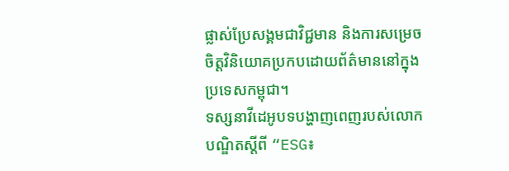ផ្លាស់ប្រែសង្គមជាវិជ្ជមាន និងការសម្រេចចិត្តវិនិយោគប្រកបដោយព័ត៌មាននៅក្នុងប្រទេសកម្ពុជា។
ទស្សនាវីដេអូបទបង្ហាញពេញរបស់លោកបណ្ឌិតស្តីពី “ESG៖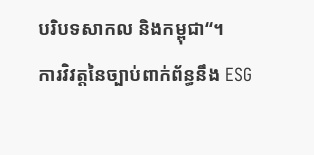បរិបទសាកល និងកម្ពុជា“។
ការវិវត្តនៃច្បាប់ពាក់ព័ន្ធនឹង ESG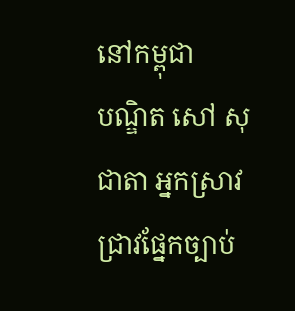នៅកម្ពុជា
បណ្ឌិត សៅ សុជាតា អ្នកស្រាវជ្រាវផ្នែកច្បាប់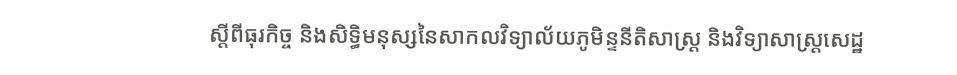ស្តីពីធុរកិច្ច និងសិទ្ធិមនុស្សនៃសាកលវិទ្យាល័យភូមិន្ទនីតិសាស្ត្រ និងវិទ្យាសាស្ត្រសេដ្ឋ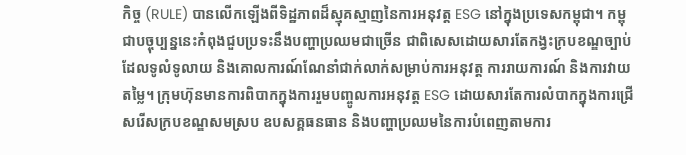កិច្ច (RULE) បានលើកឡើងពីទិដ្ឋភាពដ៏ស្មុគស្មាញនៃការអនុវត្ត ESG នៅក្នុងប្រទេសកម្ពុជា។ កម្ពុជាបច្ចុប្បន្ននេះកំពុងជួបប្រទះនឹងបញ្ហាប្រឈមជាច្រើន ជាពិសេសដោយសារតែកង្វះក្របខណ្ឌច្បាប់ដែលទូលំទូលាយ និងគោលការណ៍ណែនាំជាក់លាក់សម្រាប់ការអនុវត្ត ការរាយការណ៍ និងការវាយតម្លៃ។ ក្រុមហ៊ុនមានការពិបាកក្នុងការរួមបញ្ចូលការអនុវត្ត ESG ដោយសារតែការលំបាកក្នុងការជ្រើសរើសក្របខណ្ឌសមស្រប ឧបសគ្គធនធាន និងបញ្ហាប្រឈមនៃការបំពេញតាមការ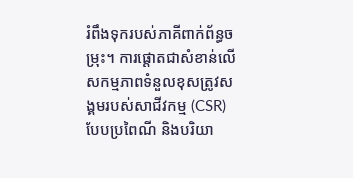រំពឹងទុករបស់ភាគីពាក់ព័ន្ធចម្រុះ។ ការផ្តោតជាសំខាន់លើសកម្មភាពទំនួលខុសត្រូវសង្គមរបស់សាជីវកម្ម (CSR) បែបប្រពៃណី និងបរិយា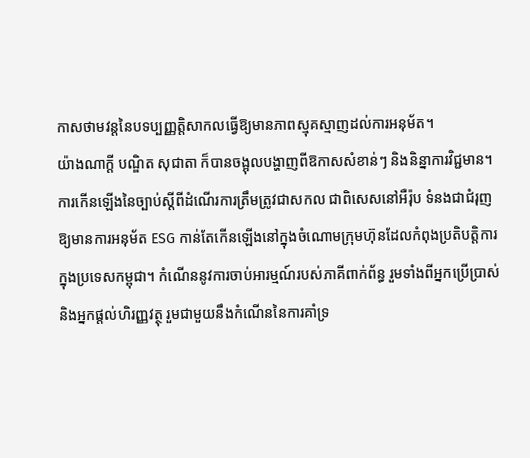កាសថាមវន្តនៃបទប្បញ្ញត្តិសាកលធ្វើឱ្យមានភាពស្មុគស្មាញដល់ការអនុម័ត។
យ៉ាងណាក្ដី បណ្ឌិត សុជាតា ក៏បានចង្អុលបង្ហាញពីឱកាសសំខាន់ៗ និងនិន្នាការវិជ្ជមាន។ ការកើនឡើងនៃច្បាប់ស្តីពីដំណើរការត្រឹមត្រូវជាសកល ជាពិសេសនៅអឺរ៉ុប ទំនងជាជំរុញឱ្យមានការអនុម័ត ESG កាន់តែកើនឡើងនៅក្នុងចំណោមក្រុមហ៊ុនដែលកំពុងប្រតិបត្តិការក្នុងប្រទេសកម្ពុជា។ កំណើននូវការចាប់អារម្មណ៍របស់ភាគីពាក់ព័ន្ធ រួមទាំងពីអ្នកប្រើប្រាស់ និងអ្នកផ្តល់ហិរញ្ញវត្ថុ រួមជាមួយនឹងកំណើននៃការគាំទ្រ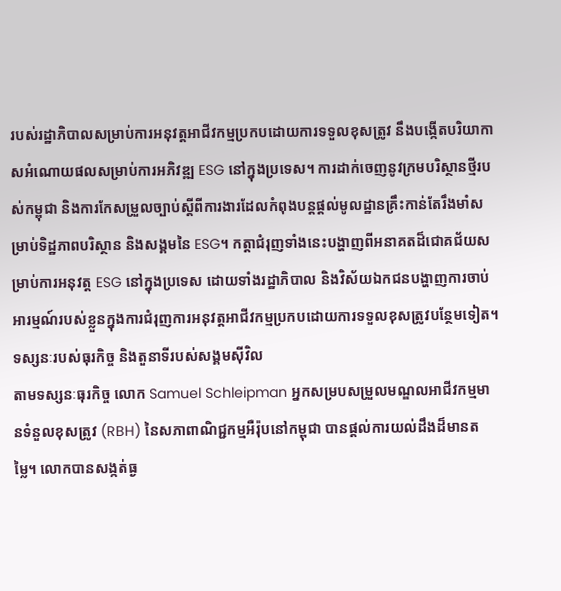របស់រដ្ឋាភិបាលសម្រាប់ការអនុវត្តអាជីវកម្មប្រកបដោយការទទួលខុសត្រូវ នឹងបង្កើតបរិយាកាសអំណោយផលសម្រាប់ការអភិវឌ្ឍ ESG នៅក្នុងប្រទេស។ ការដាក់ចេញនូវក្រមបរិស្ថានថ្មីរបស់កម្ពុជា និងការកែសម្រួលច្បាប់ស្តីពីការងារដែលកំពុងបន្តផ្តល់មូលដ្ឋានគ្រឹះកាន់តែរឹងមាំសម្រាប់ទិដ្ឋភាពបរិស្ថាន និងសង្គមនៃ ESG។ កត្តាជំរុញទាំងនេះបង្ហាញពីអនាគតដ៏ជោគជ័យសម្រាប់ការអនុវត្ត ESG នៅក្នុងប្រទេស ដោយទាំងរដ្ឋាភិបាល និងវិស័យឯកជនបង្ហាញការចាប់អារម្មណ៍របស់ខ្លួនក្នុងការជំរុញការអនុវត្តអាជីវកម្មប្រកបដោយការទទួលខុសត្រូវបន្ថែមទៀត។
ទស្សនៈរបស់ធុរកិច្ច និងតួនាទីរបស់សង្គមស៊ីវិល
តាមទស្សនៈធុរកិច្ច លោក Samuel Schleipman អ្នកសម្របសម្រួលមណ្ឌលអាជីវកម្មមានទំនួលខុសត្រូវ (RBH) នៃសភាពាណិជ្ជកម្មអឺរ៉ុបនៅកម្ពុជា បានផ្តល់ការយល់ដឹងដ៏មានតម្លៃ។ លោកបានសង្កត់ធ្ង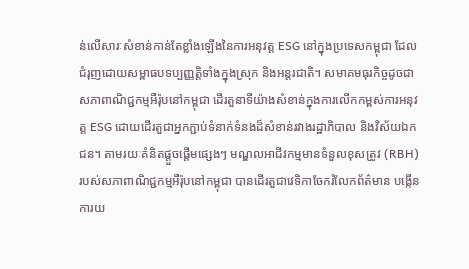ន់លើសារៈសំខាន់កាន់តែខ្លាំងឡើងនៃការអនុវត្ត ESG នៅក្នុងប្រទេសកម្ពុជា ដែលជំរុញដោយសម្ពាធបទប្បញ្ញត្តិទាំងក្នុងស្រុក និងអន្តរជាតិ។ សមាគមធុរកិច្ចដូចជា សភាពាណិជ្ជកម្មអឺរ៉ុបនៅកម្ពុជា ដើរតួនាទីយ៉ាងសំខាន់ក្នុងការលើកកម្ពស់ការអនុវត្ត ESG ដោយដើរតួជាអ្នកភ្ជាប់ទំនាក់ទំនងដ៏សំខាន់រវាងរដ្ឋាភិបាល និងវិស័យឯកជន។ តាមរយៈគំនិតផ្តួចផ្តើមផ្សេងៗ មណ្ឌលអាជីវកម្មមានទំនួលខុសត្រូវ (RBH) របស់សភាពាណិជ្ជកម្មអឺរ៉ុបនៅកម្ពុជា បានដើរតួជាវេទិកាចែករំលែកព័ត៌មាន បង្កើនការយ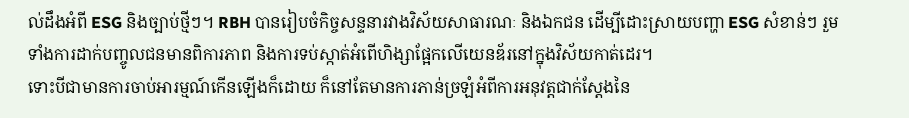ល់ដឹងអំពី ESG និងច្បាប់ថ្មីៗ។ RBH បានរៀបចំកិច្ចសន្ទនារវាងវិស័យសាធារណៈ និងឯកជន ដើម្បីដោះស្រាយបញ្ហា ESG សំខាន់ៗ រួមទាំងការដាក់បញ្ចូលជនមានពិការភាព និងការទប់ស្កាត់អំពើហិង្សាផ្អែកលើយេនឌ័រនៅក្នុងវិស័យកាត់ដេរ។
ទោះបីជាមានការចាប់អារម្មណ៍កើនឡើងក៏ដោយ ក៏នៅតែមានការភាន់ច្រឡំអំពីការអនុវត្តជាក់ស្តែងនៃ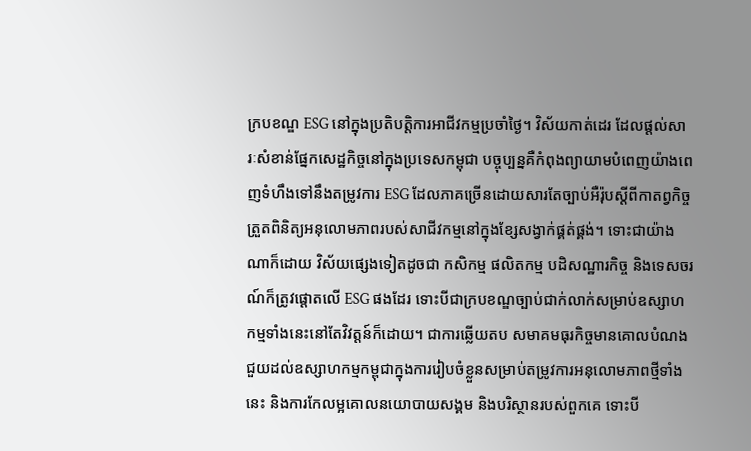ក្របខណ្ឌ ESG នៅក្នុងប្រតិបត្តិការអាជីវកម្មប្រចាំថ្ងៃ។ វិស័យកាត់ដេរ ដែលផ្តល់សារៈសំខាន់ផ្នែកសេដ្ឋកិច្ចនៅក្នុងប្រទេសកម្ពុជា បច្ចុប្បន្នគឺកំពុងព្យាយាមបំពេញយ៉ាងពេញទំហឹងទៅនឹងតម្រូវការ ESG ដែលភាគច្រើនដោយសារតែច្បាប់អឺរ៉ុបស្តីពីកាតព្វកិច្ចត្រួតពិនិត្យអនុលោមភាពរបស់សាជីវកម្មនៅក្នុងខ្សែសង្វាក់ផ្គត់ផ្គង់។ ទោះជាយ៉ាងណាក៏ដោយ វិស័យផ្សេងទៀតដូចជា កសិកម្ម ផលិតកម្ម បដិសណ្ឋារកិច្ច និងទេសចរណ៍ក៏ត្រូវផ្តោតលើ ESG ផងដែរ ទោះបីជាក្របខណ្ឌច្បាប់ជាក់លាក់សម្រាប់ឧស្សាហកម្មទាំងនេះនៅតែវិវត្តន៍ក៏ដោយ។ ជាការឆ្លើយតប សមាគមធុរកិច្ចមានគោលបំណងជួយដល់ឧស្សាហកម្មកម្ពុជាក្នុងការរៀបចំខ្លួនសម្រាប់តម្រូវការអនុលោមភាពថ្មីទាំងនេះ និងការកែលម្អគោលនយោបាយសង្គម និងបរិស្ថានរបស់ពួកគេ ទោះបី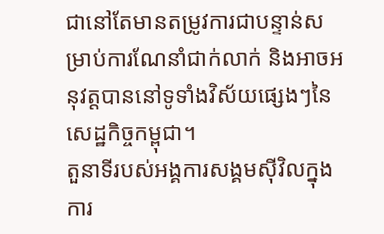ជានៅតែមានតម្រូវការជាបន្ទាន់សម្រាប់ការណែនាំជាក់លាក់ និងអាចអនុវត្តបាននៅទូទាំងវិស័យផ្សេងៗនៃសេដ្ឋកិច្ចកម្ពុជា។
តួនាទីរបស់អង្គការសង្គមស៊ីវិលក្នុងការ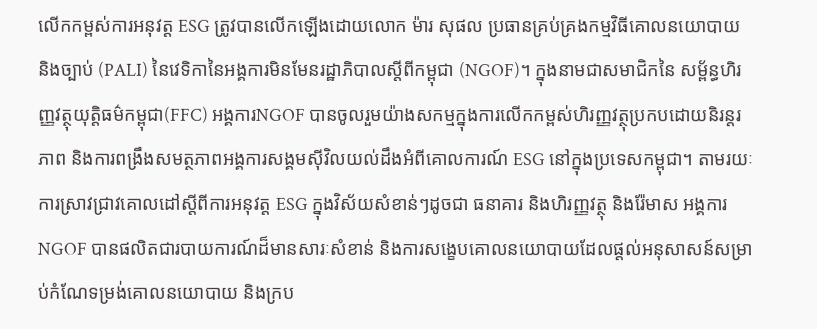លើកកម្ពស់ការអនុវត្ត ESG ត្រូវបានលើកឡើងដោយលោក ម៉ារ សុផល ប្រធានគ្រប់គ្រងកម្មវិធីគោលនយោបាយ និងច្បាប់ (PALI) នៃវេទិកានៃអង្គការមិនមែនរដ្ឋាភិបាលស្តីពីកម្ពុជា (NGOF)។ ក្នុងនាមជាសមាជិកនៃ សម្ព័ន្ធហិរញ្ញវត្ថុយុត្តិធម៌កម្ពុជា(FFC) អង្គការNGOF បានចូលរួមយ៉ាងសកម្មក្នុងការលើកកម្ពស់ហិរញ្ញវត្ថុប្រកបដោយនិរន្តរភាព និងការពង្រឹងសមត្ថភាពអង្គការសង្គមស៊ីវិលយល់ដឹងអំពីគោលការណ៍ ESG នៅក្នុងប្រទេសកម្ពុជា។ តាមរយៈការស្រាវជ្រាវគោលដៅស្តីពីការអនុវត្ត ESG ក្នុងវិស័យសំខាន់ៗដូចជា ធនាគារ និងហិរញ្ញវត្ថុ និងរ៉ែមាស អង្គការNGOF បានផលិតជារបាយការណ៍ដ៏មានសារៈសំខាន់ និងការសង្ខេបគោលនយោបាយដែលផ្តល់អនុសាសន៍សម្រាប់កំណែទម្រង់គោលនយោបាយ និងក្រប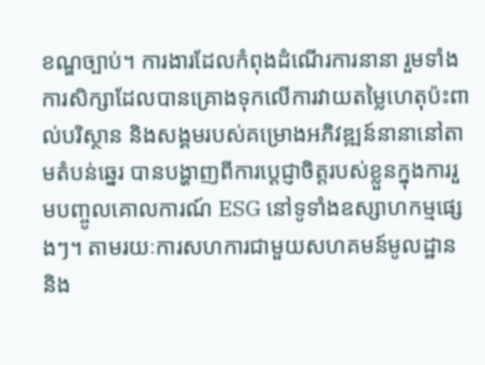ខណ្ឌច្បាប់។ ការងារដែលកំពុងដំណើរការនានា រួមទាំងការសិក្សាដែលបានគ្រោងទុកលើការវាយតម្លៃហេតុប៉ះពាល់បរិស្ថាន និងសង្គមរបស់គម្រោងអភិវឌ្ឍន៍នានានៅតាមតំបន់ឆ្នេរ បានបង្ហាញពីការប្តេជ្ញាចិត្តរបស់ខ្លួនក្នុងការរួមបញ្ចូលគោលការណ៍ ESG នៅទូទាំងឧស្សាហកម្មផ្សេងៗ។ តាមរយៈការសហការជាមួយសហគមន៍មូលដ្ឋាន និង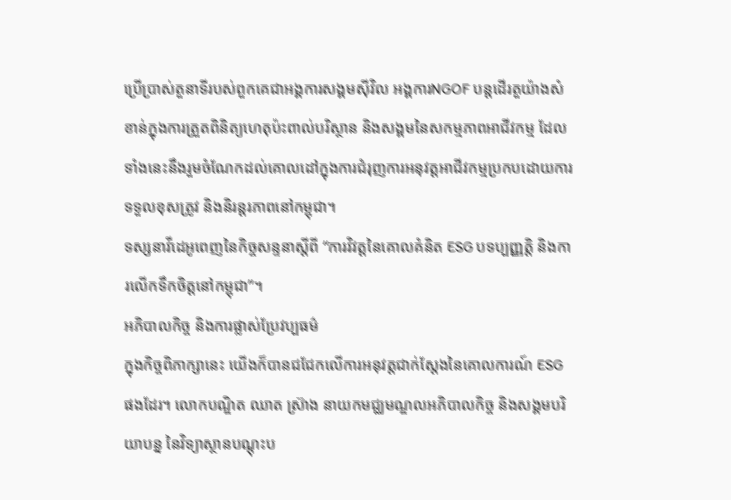ប្រើប្រាស់តួនាទីរបស់ពួកគេជាអង្គការសង្គមស៊ីវិល អង្គការNGOF បន្តដើរតួយ៉ាងសំខាន់ក្នុងការត្រួតពិនិត្យហេតុប៉ះពាល់បរិស្ថាន និងសង្គមនៃសកម្មភាពអាជីវកម្ម ដែលទាំងនេះនឹងរួមចំណែកដល់គោលដៅក្នុងការជំរុញការអនុវត្តអាជីវកម្មប្រកបដោយការទទួលខុសត្រូវ និងនិរន្តរភាពនៅកម្ពុជា។
ទស្សនាវីដេអូពេញនៃកិច្ចសន្ទនាស្តីពី “ការវិវត្តនៃគោលគំនិត ESG បទប្បញ្ញត្តិ និងការលើកទឹកចិត្តនៅកម្ពុជា”។
អភិបាលកិច្ច និងការផ្លាស់ប្រែវប្បធម៌
ក្នុងកិច្ចពិភាក្សានេះ យើងក៏បានជជែកលើការអនុវត្តជាក់ស្តែងនៃគោលការណ៍ ESG ផងដែរ។ លោកបណ្ឌិត ឈាត ស្រ៊ាង នាយកមជ្ឈមណ្ឌលអភិបាលកិច្ច និងសង្គមបរិយាបន្ន នៃវិទ្យាស្ថានបណ្តុះប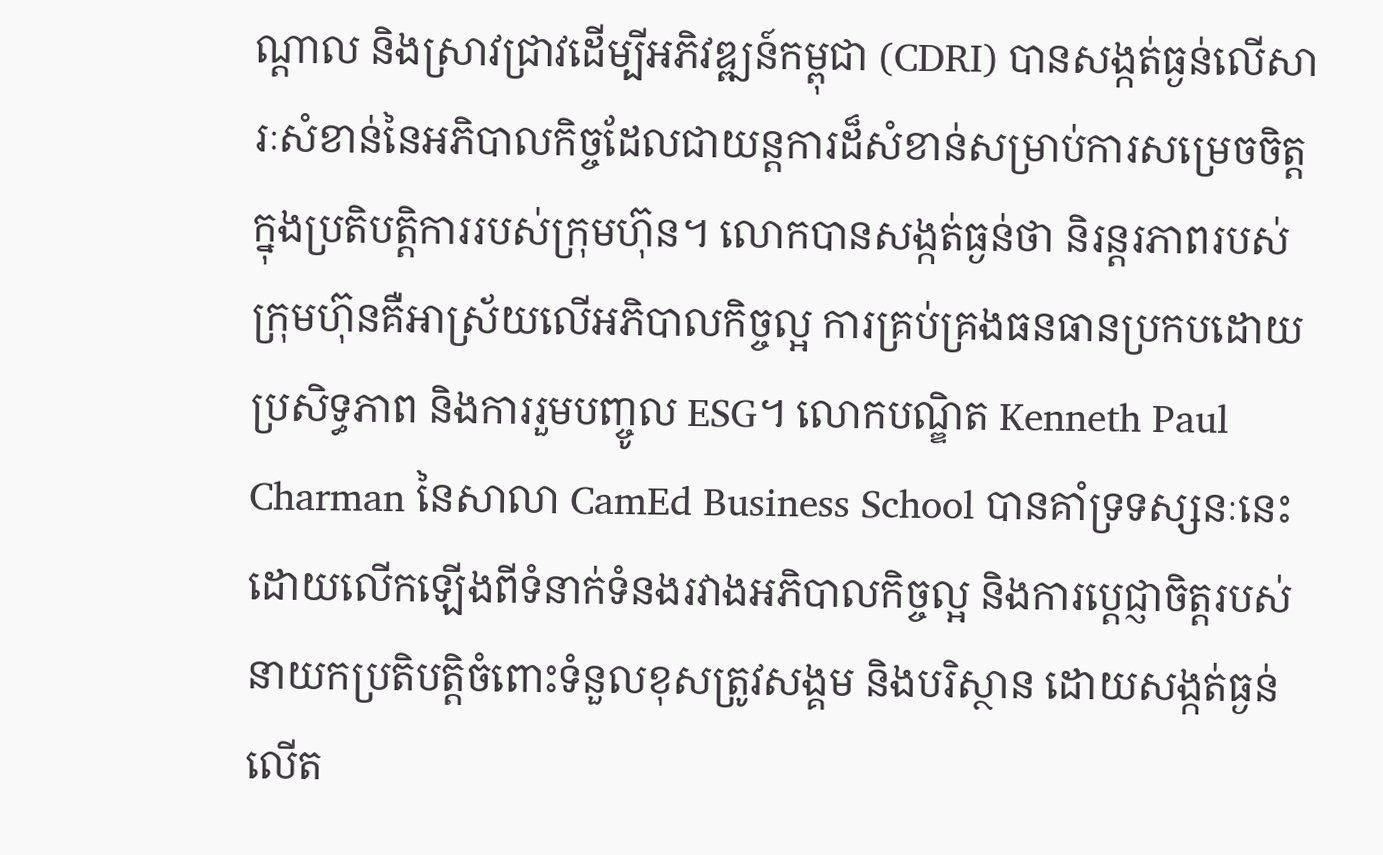ណ្តាល និងស្រាវជ្រាវដើម្បីអភិវឌ្ឍន៍កម្ពុជា (CDRI) បានសង្កត់ធ្ងន់លើសារៈសំខាន់នៃអភិបាលកិច្ចដែលជាយន្តការដ៏សំខាន់សម្រាប់ការសម្រេចចិត្តក្នុងប្រតិបត្តិការរបស់ក្រុមហ៊ុន។ លោកបានសង្កត់ធ្ងន់ថា និរន្តរភាពរបស់ក្រុមហ៊ុនគឺអាស្រ័យលើអភិបាលកិច្ចល្អ ការគ្រប់គ្រងធនធានប្រកបដោយប្រសិទ្ធភាព និងការរួមបញ្ចូល ESG។ លោកបណ្ឌិត Kenneth Paul Charman នៃសាលា CamEd Business School បានគាំទ្រទស្សនៈនេះ ដោយលើកឡើងពីទំនាក់ទំនងរវាងអភិបាលកិច្ចល្អ និងការប្តេជ្ញាចិត្តរបស់នាយកប្រតិបត្តិចំពោះទំនួលខុសត្រូវសង្គម និងបរិស្ថាន ដោយសង្កត់ធ្ងន់លើត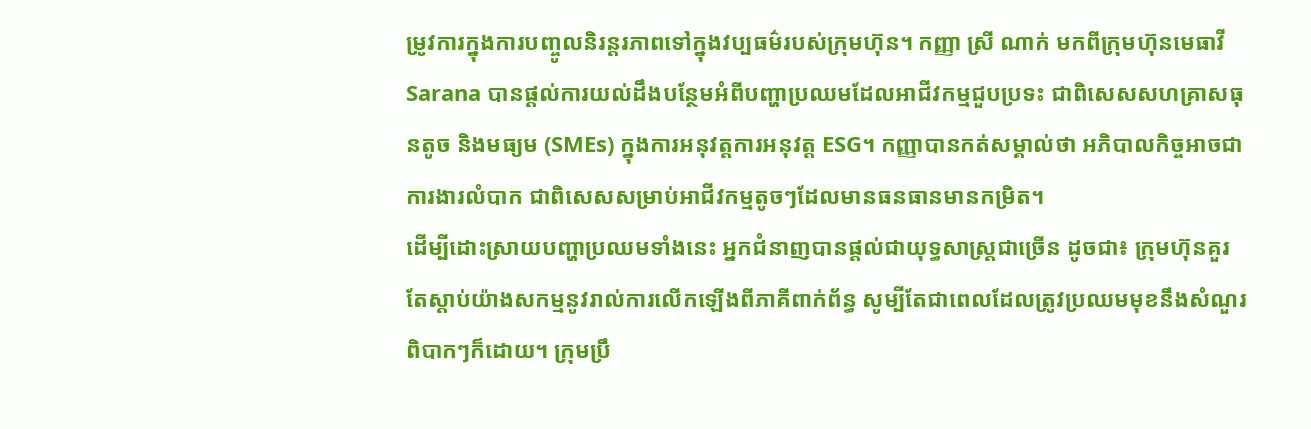ម្រូវការក្នុងការបញ្ចូលនិរន្តរភាពទៅក្នុងវប្បធម៌របស់ក្រុមហ៊ុន។ កញ្ញា ស្រី ណាក់ មកពីក្រុមហ៊ុនមេធាវី Sarana បានផ្តល់ការយល់ដឹងបន្ថែមអំពីបញ្ហាប្រឈមដែលអាជីវកម្មជួបប្រទះ ជាពិសេសសហគ្រាសធុនតូច និងមធ្យម (SMEs) ក្នុងការអនុវត្តការអនុវត្ត ESG។ កញ្ញាបានកត់សម្គាល់ថា អភិបាលកិច្ចអាចជាការងារលំបាក ជាពិសេសសម្រាប់អាជីវកម្មតូចៗដែលមានធនធានមានកម្រិត។
ដើម្បីដោះស្រាយបញ្ហាប្រឈមទាំងនេះ អ្នកជំនាញបានផ្តល់ជាយុទ្ធសាស្ត្រជាច្រើន ដូចជា៖ ក្រុមហ៊ុនគួរតែស្តាប់យ៉ាងសកម្មនូវរាល់ការលើកឡើងពីភាគីពាក់ព័ន្ធ សូម្បីតែជាពេលដែលត្រូវប្រឈមមុខនឹងសំណួរពិបាកៗក៏ដោយ។ ក្រុមប្រឹ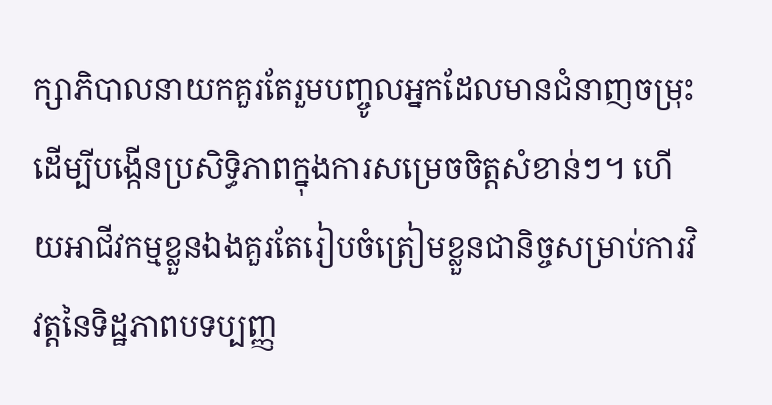ក្សាភិបាលនាយកគួរតែរួមបញ្ចូលអ្នកដែលមានជំនាញចម្រុះដើម្បីបង្កើនប្រសិទ្ធិភាពក្នុងការសម្រេចចិត្តសំខាន់ៗ។ ហើយអាជីវកម្មខ្លួនឯងគួរតែរៀបចំត្រៀមខ្លួនជានិច្ចសម្រាប់ការវិវត្តនៃទិដ្ឋភាពបទប្បញ្ញ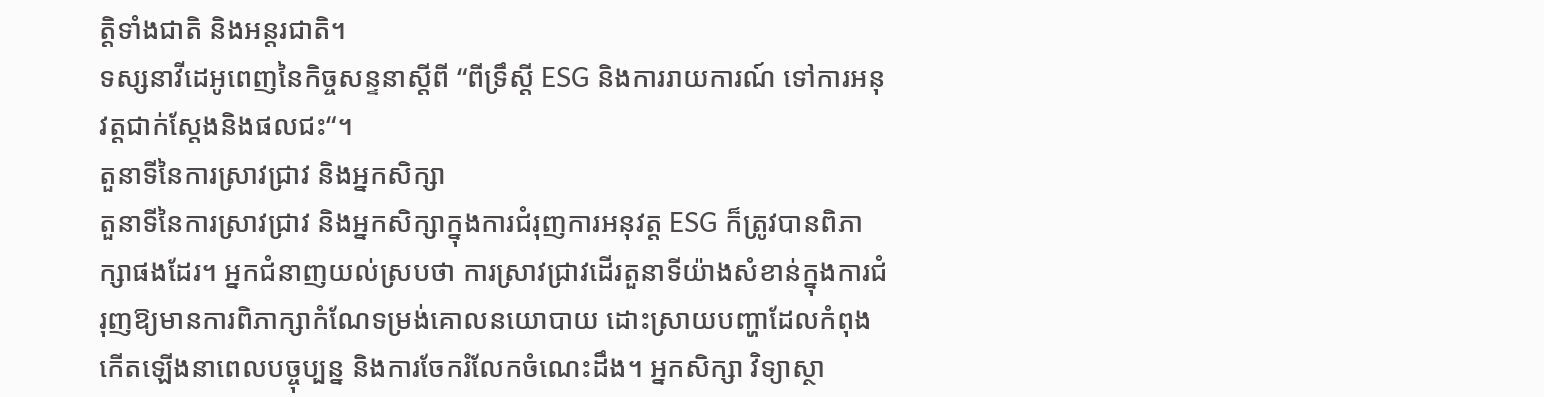ត្តិទាំងជាតិ និងអន្តរជាតិ។
ទស្សនាវីដេអូពេញនៃកិច្ចសន្ទនាស្តីពី “ពីទ្រឹស្តី ESG និងការរាយការណ៍ ទៅការអនុវត្តជាក់ស្តែងនិងផលជះ“។
តួនាទីនៃការស្រាវជ្រាវ និងអ្នកសិក្សា
តួនាទីនៃការស្រាវជ្រាវ និងអ្នកសិក្សាក្នុងការជំរុញការអនុវត្ត ESG ក៏ត្រូវបានពិភាក្សាផងដែរ។ អ្នកជំនាញយល់ស្របថា ការស្រាវជ្រាវដើរតួនាទីយ៉ាងសំខាន់ក្នុងការជំរុញឱ្យមានការពិភាក្សាកំណែទម្រង់គោលនយោបាយ ដោះស្រាយបញ្ហាដែលកំពុងកើតឡើងនាពេលបច្ចុប្បន្ន និងការចែករំលែកចំណេះដឹង។ អ្នកសិក្សា វិទ្យាស្ថា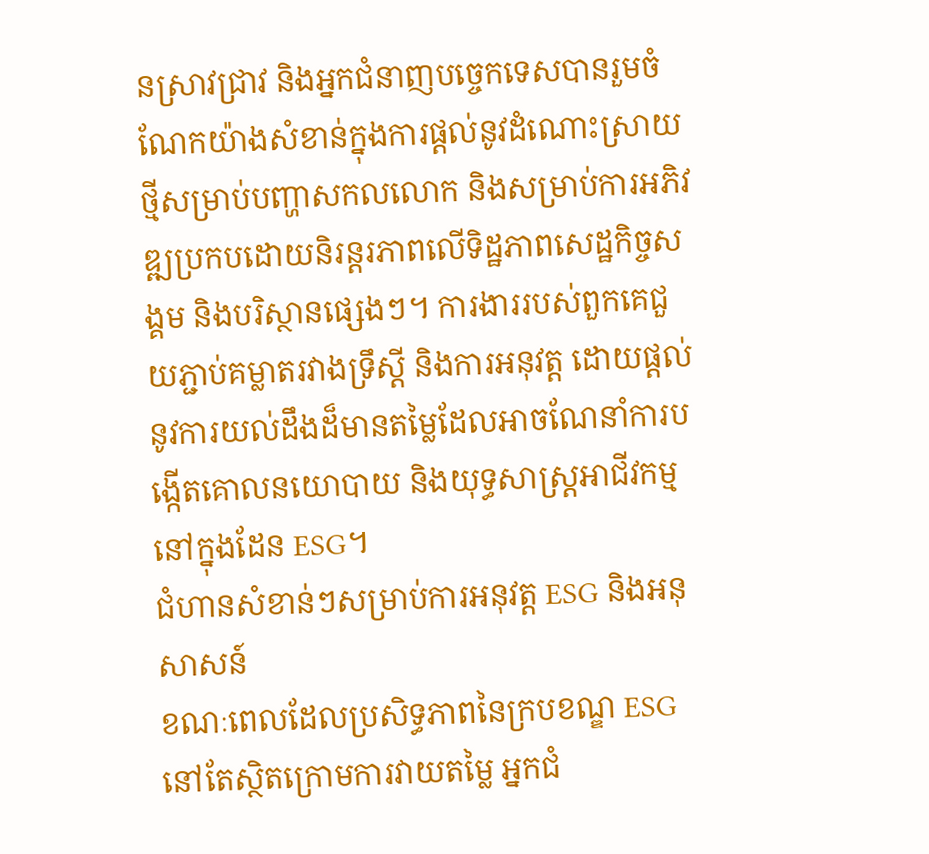នស្រាវជ្រាវ និងអ្នកជំនាញបច្ចេកទេសបានរួមចំណែកយ៉ាងសំខាន់ក្នុងការផ្តល់នូវដំណោះស្រាយថ្មីសម្រាប់បញ្ហាសកលលោក និងសម្រាប់ការអភិវឌ្ឍប្រកបដោយនិរន្តរភាពលើទិដ្ឋភាពសេដ្ឋកិច្ចសង្គម និងបរិស្ថានផ្សេងៗ។ ការងាររបស់ពួកគេជួយភ្ជាប់គម្លាតរវាងទ្រឹស្ដី និងការអនុវត្ត ដោយផ្តល់នូវការយល់ដឹងដ៏មានតម្លៃដែលអាចណែនាំការបង្កើតគោលនយោបាយ និងយុទ្ធសាស្ត្រអាជីវកម្មនៅក្នុងដែន ESG។
ជំហានសំខាន់ៗសម្រាប់ការអនុវត្ត ESG និងអនុសាសន៍
ខណៈពេលដែលប្រសិទ្ធភាពនៃក្របខណ្ឌ ESG នៅតែស្ថិតក្រោមការវាយតម្លៃ អ្នកជំ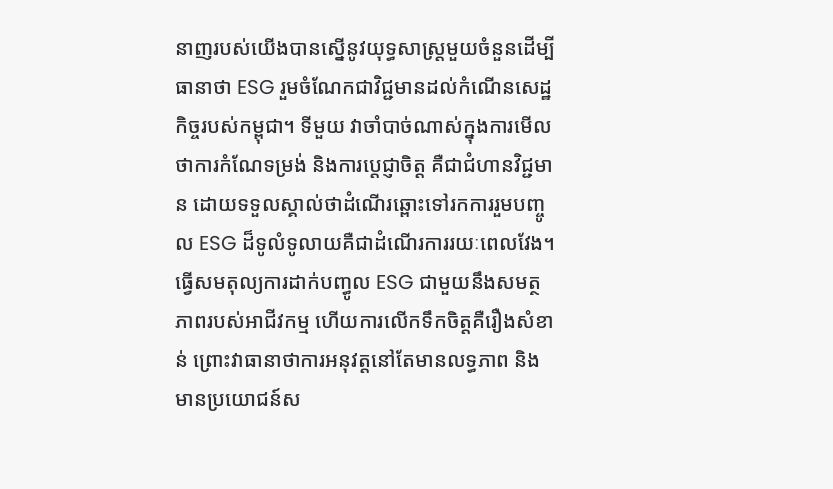នាញរបស់យើងបានស្នើនូវយុទ្ធសាស្ត្រមួយចំនួនដើម្បីធានាថា ESG រួមចំណែកជាវិជ្ជមានដល់កំណើនសេដ្ឋកិច្ចរបស់កម្ពុជា។ ទីមួយ វាចាំបាច់ណាស់ក្នុងការមើលថាការកំណែទម្រង់ និងការប្តេជ្ញាចិត្ត គឺជាជំហានវិជ្ជមាន ដោយទទួលស្គាល់ថាដំណើរឆ្ពោះទៅរកការរួមបញ្ចូល ESG ដ៏ទូលំទូលាយគឺជាដំណើរការរយៈពេលវែង។ ធ្វើសមតុល្យការដាក់បញ្ធូល ESG ជាមួយនឹងសមត្ថភាពរបស់អាជីវកម្ម ហើយការលើកទឹកចិត្តគឺរឿងសំខាន់ ព្រោះវាធានាថាការអនុវត្តនៅតែមានលទ្ធភាព និងមានប្រយោជន៍ស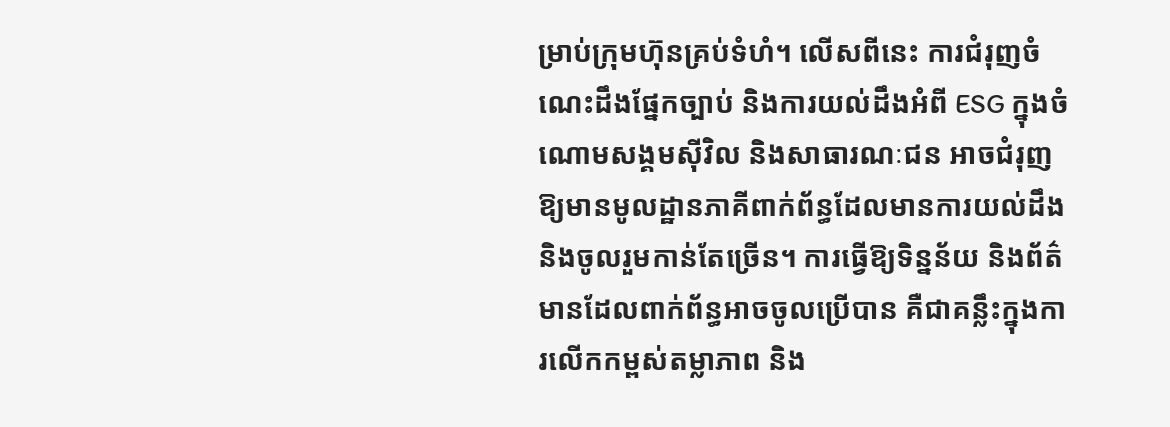ម្រាប់ក្រុមហ៊ុនគ្រប់ទំហំ។ លើសពីនេះ ការជំរុញចំណេះដឹងផ្នែកច្បាប់ និងការយល់ដឹងអំពី ESG ក្នុងចំណោមសង្គមស៊ីវិល និងសាធារណៈជន អាចជំរុញឱ្យមានមូលដ្ឋានភាគីពាក់ព័ន្ធដែលមានការយល់ដឹង និងចូលរួមកាន់តែច្រើន។ ការធ្វើឱ្យទិន្នន័យ និងព័ត៌មានដែលពាក់ព័ន្ធអាចចូលប្រើបាន គឺជាគន្លឹះក្នុងការលើកកម្ពស់តម្លាភាព និង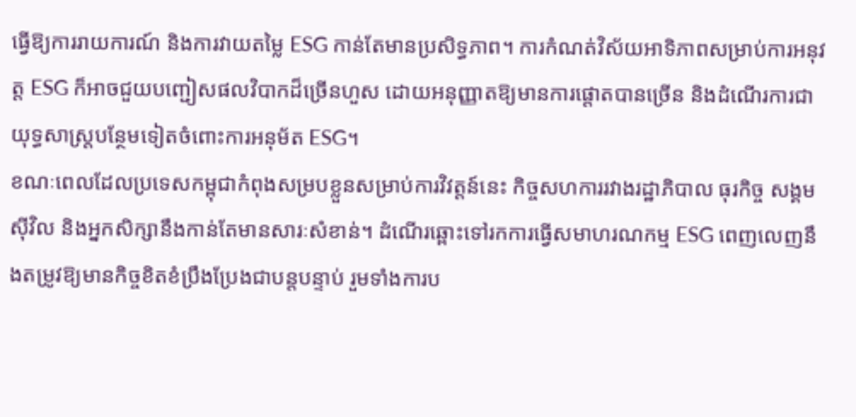ធ្វើឱ្យការរាយការណ៍ និងការវាយតម្លៃ ESG កាន់តែមានប្រសិទ្ធភាព។ ការកំណត់វិស័យអាទិភាពសម្រាប់ការអនុវត្ត ESG ក៏អាចជួយបញ្ជៀសផលវិបាកដ៏ច្រើនហួស ដោយអនុញ្ញាតឱ្យមានការផ្តោតបានច្រើន និងដំណើរការជាយុទ្ធសាស្ត្របន្ថែមទៀតចំពោះការអនុម័ត ESG។
ខណៈពេលដែលប្រទេសកម្ពុជាកំពុងសម្របខ្លួនសម្រាប់ការវិវត្តន៍នេះ កិច្ចសហការរវាងរដ្ឋាភិបាល ធុរកិច្ច សង្គមស៊ីវិល និងអ្នកសិក្សានឹងកាន់តែមានសារៈសំខាន់។ ដំណើរឆ្ពោះទៅរកការធ្វើសមាហរណកម្ម ESG ពេញលេញនឹងតម្រូវឱ្យមានកិច្ចខិតខំប្រឹងប្រែងជាបន្តបន្ទាប់ រួមទាំងការប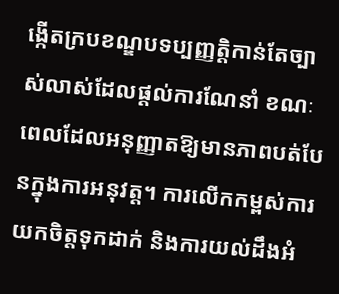ង្កើតក្របខណ្ឌបទប្បញ្ញត្តិកាន់តែច្បាស់លាស់ដែលផ្តល់ការណែនាំ ខណៈពេលដែលអនុញ្ញាតឱ្យមានភាពបត់បែនក្នុងការអនុវត្ត។ ការលើកកម្ពស់ការយកចិត្តទុកដាក់ និងការយល់ដឹងអំ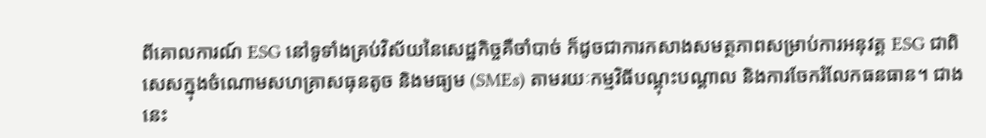ពីគោលការណ៍ ESG នៅទូទាំងគ្រប់វិស័យនៃសេដ្ឋកិច្ចគឺចាំបាច់ ក៏ដូចជាការកសាងសមត្ថភាពសម្រាប់ការអនុវត្ត ESG ជាពិសេសក្នុងចំណោមសហគ្រាសធុនតូច និងមធ្យម (SMEs) តាមរយៈកម្មវិធីបណ្តុះបណ្តាល និងការចែករំលែកធនធាន។ ជាងនេះ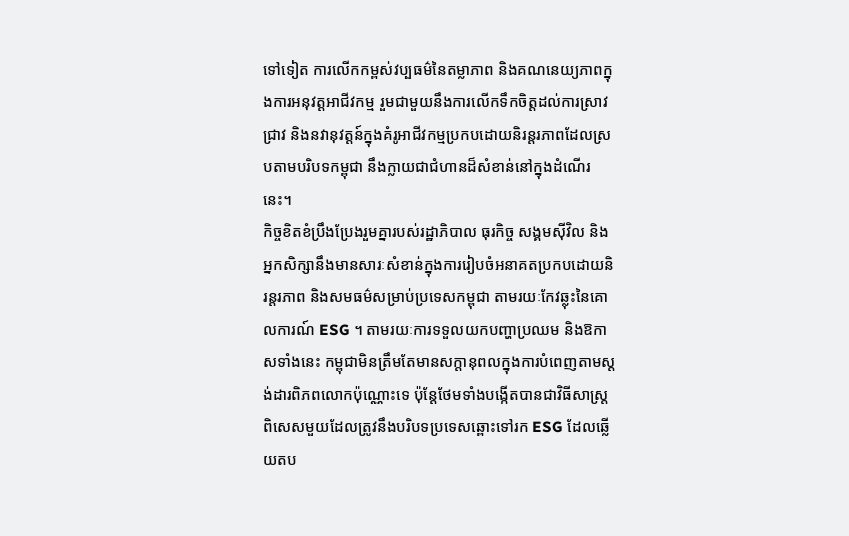ទៅទៀត ការលើកកម្ពស់វប្បធម៌នៃតម្លាភាព និងគណនេយ្យភាពក្នុងការអនុវត្តអាជីវកម្ម រួមជាមួយនឹងការលើកទឹកចិត្តដល់ការស្រាវជ្រាវ និងនវានុវត្តន៍ក្នុងគំរូអាជីវកម្មប្រកបដោយនិរន្តរភាពដែលស្របតាមបរិបទកម្ពុជា នឹងក្លាយជាជំហានដ៏សំខាន់នៅក្នុងដំណើរនេះ។
កិច្ចខិតខំប្រឹងប្រែងរួមគ្នារបស់រដ្ឋាភិបាល ធុរកិច្ច សង្គមស៊ីវិល និងអ្នកសិក្សានឹងមានសារៈសំខាន់ក្នុងការរៀបចំអនាគតប្រកបដោយនិរន្តរភាព និងសមធម៌សម្រាប់ប្រទេសកម្ពុជា តាមរយៈកែវឆ្លុះនៃគោលការណ៍ ESG ។ តាមរយៈការទទួលយកបញ្ហាប្រឈម និងឱកាសទាំងនេះ កម្ពុជាមិនត្រឹមតែមានសក្តានុពលក្នុងការបំពេញតាមស្តង់ដារពិភពលោកប៉ុណ្ណោះទេ ប៉ុន្តែថែមទាំងបង្កើតបានជាវិធីសាស្ត្រពិសេសមួយដែលត្រូវនឹងបរិបទប្រទេសឆ្ពោះទៅរក ESG ដែលឆ្លើយតប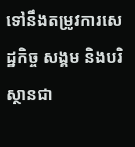ទៅនឹងតម្រូវការសេដ្ឋកិច្ច សង្គម និងបរិស្ថានជា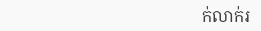ក់លាក់រ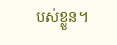បស់ខ្លួន។